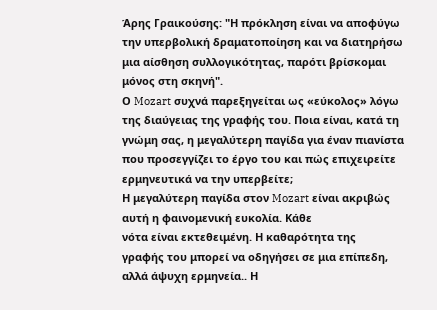Άρης Γραικούσης: "Η πρόκληση είναι να αποφύγω την υπερβολική δραματοποίηση και να διατηρήσω μια αίσθηση συλλογικότητας, παρότι βρίσκομαι μόνος στη σκηνή".
Ο Mozart συχνά παρεξηγείται ως «εύκολος» λόγω της διαύγειας της γραφής του. Ποια είναι, κατά τη γνώμη σας, η μεγαλύτερη παγίδα για έναν πιανίστα που προσεγγίζει το έργο του και πώς επιχειρείτε ερμηνευτικά να την υπερβείτε;
Η μεγαλύτερη παγίδα στον Mozart είναι ακριβώς αυτή η φαινομενική ευκολία. Κάθε
νότα είναι εκτεθειμένη. Η καθαρότητα της
γραφής του μπορεί να οδηγήσει σε μια επίπεδη, αλλά άψυχη ερμηνεία.. Η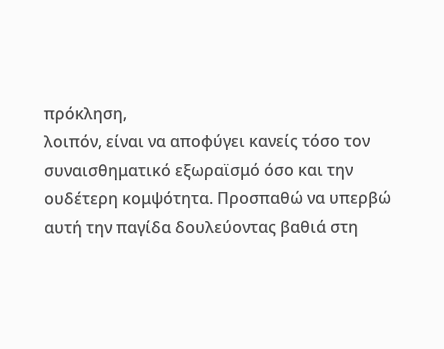πρόκληση,
λοιπόν, είναι να αποφύγει κανείς τόσο τον συναισθηματικό εξωραϊσμό όσο και την
ουδέτερη κομψότητα. Προσπαθώ να υπερβώ αυτή την παγίδα δουλεύοντας βαθιά στη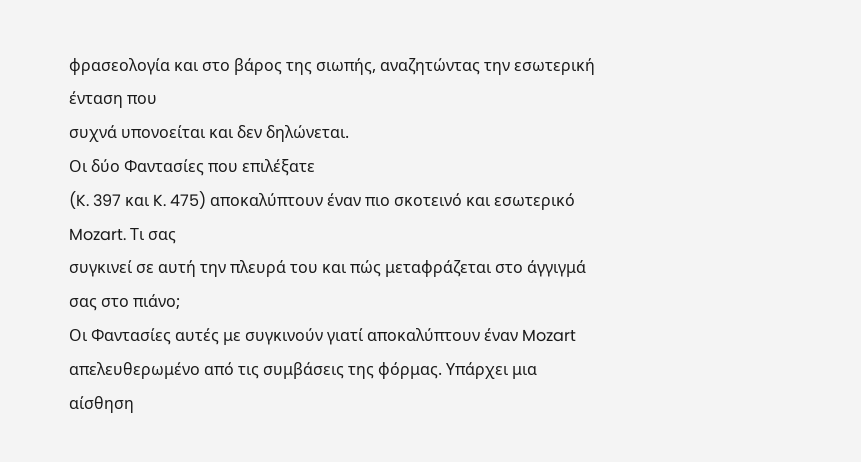φρασεολογία και στο βάρος της σιωπής, αναζητώντας την εσωτερική ένταση που
συχνά υπονοείται και δεν δηλώνεται.
Οι δύο Φαντασίες που επιλέξατε
(K. 397 και K. 475) αποκαλύπτουν έναν πιο σκοτεινό και εσωτερικό Mozart. Τι σας
συγκινεί σε αυτή την πλευρά του και πώς μεταφράζεται στο άγγιγμά σας στο πιάνο;
Οι Φαντασίες αυτές με συγκινούν γιατί αποκαλύπτουν έναν Mozart
απελευθερωμένο από τις συμβάσεις της φόρμας. Υπάρχει μια αίσθηση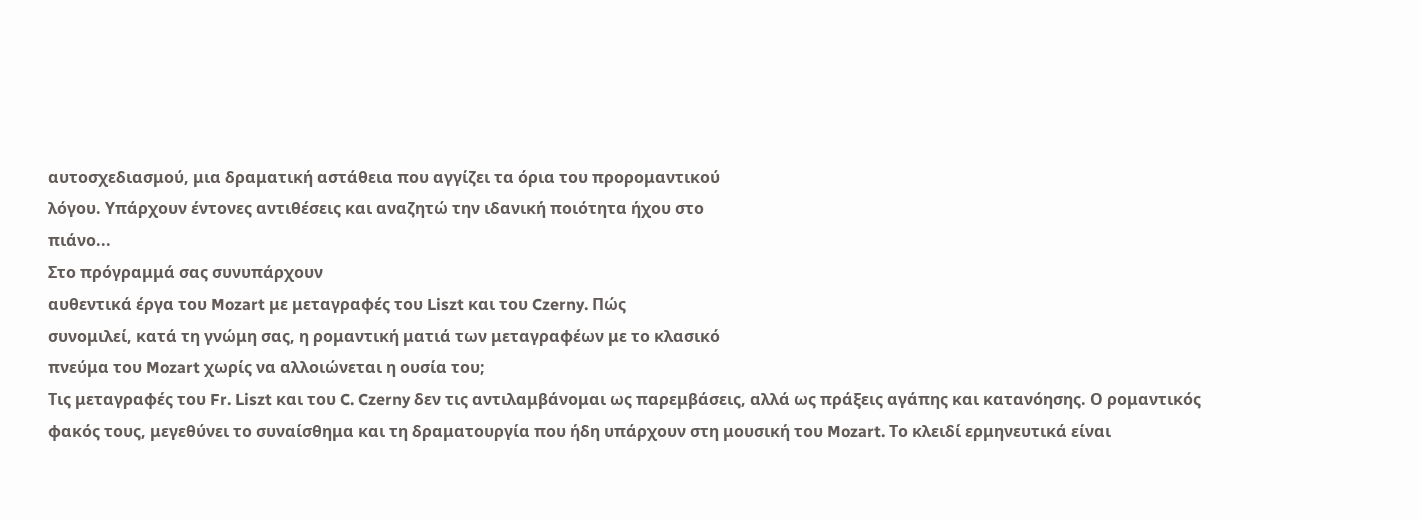αυτοσχεδιασμού, μια δραματική αστάθεια που αγγίζει τα όρια του προρομαντικού
λόγου. Υπάρχουν έντονες αντιθέσεις και αναζητώ την ιδανική ποιότητα ήχου στο
πιάνο...
Στο πρόγραμμά σας συνυπάρχουν
αυθεντικά έργα του Mozart με μεταγραφές του Liszt και του Czerny. Πώς
συνομιλεί, κατά τη γνώμη σας, η ρομαντική ματιά των μεταγραφέων με το κλασικό
πνεύμα του Mozart χωρίς να αλλοιώνεται η ουσία του;
Τις μεταγραφές του Fr. Liszt και του C. Czerny δεν τις αντιλαμβάνομαι ως παρεμβάσεις, αλλά ως πράξεις αγάπης και κατανόησης. Ο ρομαντικός φακός τους, μεγεθύνει το συναίσθημα και τη δραματουργία που ήδη υπάρχουν στη μουσική του Mozart. Το κλειδί ερμηνευτικά είναι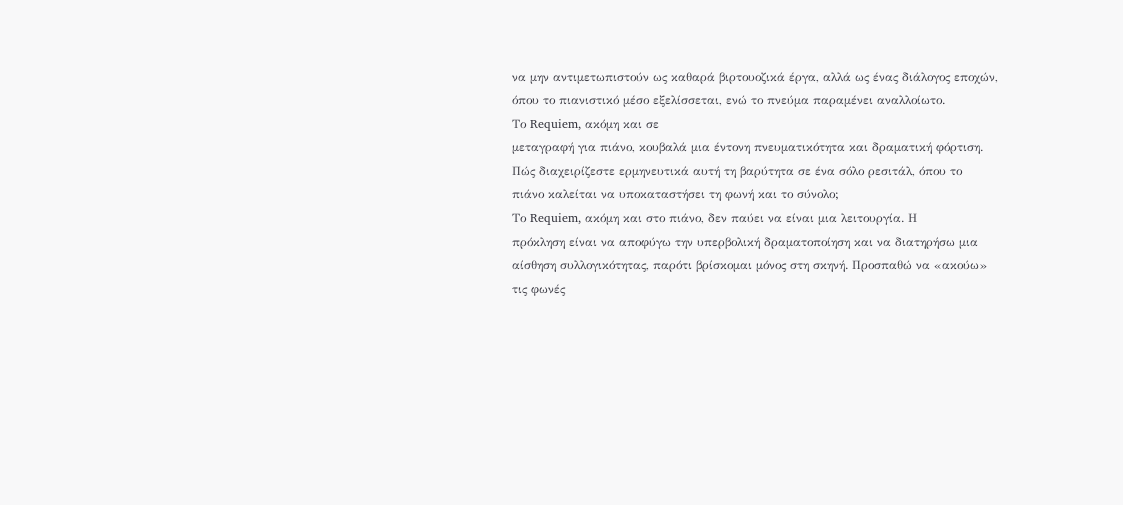να μην αντιμετωπιστούν ως καθαρά βιρτουοζικά έργα, αλλά ως ένας διάλογος εποχών, όπου το πιανιστικό μέσο εξελίσσεται, ενώ το πνεύμα παραμένει αναλλοίωτο.
Το Requiem, ακόμη και σε
μεταγραφή για πιάνο, κουβαλά μια έντονη πνευματικότητα και δραματική φόρτιση.
Πώς διαχειρίζεστε ερμηνευτικά αυτή τη βαρύτητα σε ένα σόλο ρεσιτάλ, όπου το
πιάνο καλείται να υποκαταστήσει τη φωνή και το σύνολο;
Το Requiem, ακόμη και στο πιάνο, δεν παύει να είναι μια λειτουργία. Η
πρόκληση είναι να αποφύγω την υπερβολική δραματοποίηση και να διατηρήσω μια
αίσθηση συλλογικότητας, παρότι βρίσκομαι μόνος στη σκηνή. Προσπαθώ να «ακούω»
τις φωνές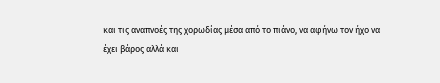και τις αναπνοές της χορωδίας μέσα από το πιάνο, να αφήνω τον ήχο να
έχει βάρος αλλά και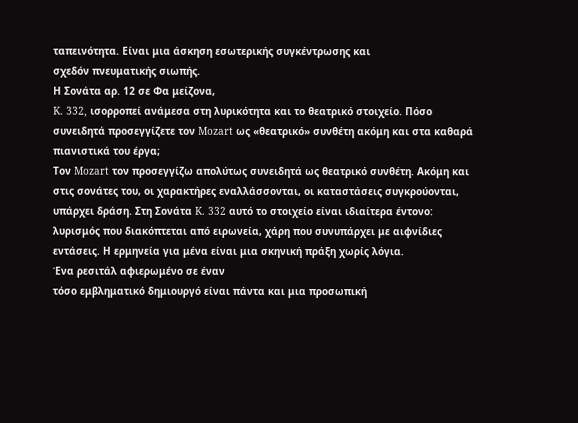ταπεινότητα. Είναι μια άσκηση εσωτερικής συγκέντρωσης και
σχεδόν πνευματικής σιωπής.
Η Σονάτα αρ. 12 σε Φα μείζονα,
K. 332, ισορροπεί ανάμεσα στη λυρικότητα και το θεατρικό στοιχείο. Πόσο
συνειδητά προσεγγίζετε τον Mozart ως «θεατρικό» συνθέτη ακόμη και στα καθαρά
πιανιστικά του έργα;
Τον Mozart τον προσεγγίζω απολύτως συνειδητά ως θεατρικό συνθέτη. Ακόμη και
στις σονάτες του, οι χαρακτήρες εναλλάσσονται, οι καταστάσεις συγκρούονται,
υπάρχει δράση. Στη Σονάτα K. 332 αυτό το στοιχείο είναι ιδιαίτερα έντονο:
λυρισμός που διακόπτεται από ειρωνεία, χάρη που συνυπάρχει με αιφνίδιες
εντάσεις. Η ερμηνεία για μένα είναι μια σκηνική πράξη χωρίς λόγια.
Ένα ρεσιτάλ αφιερωμένο σε έναν
τόσο εμβληματικό δημιουργό είναι πάντα και μια προσωπική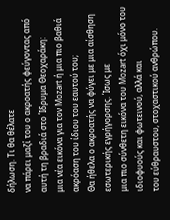δήλωση. Τι θα θέλατε
να πάρει μαζί του ο ακροατής φεύγοντας από αυτή τη βραδιά στο Ίδρυμα Θεοχαράκη:
μια νέα εικόνα για τον Mozart ή μια πιο βαθιά ακρόαση του ίδιου του εαυτού του;
Θα ήθελα ο ακροατής να φύγει με μια αίσθηση εσωτερικής εγρήγορσης. Ίσως με
μια πιο σύνθετη εικόνα του Mozart όχι μόνο του ιδιοφυούς και φωτεινού, αλλά και
του εύθραυστου, στοχαστικού ανθρώπου.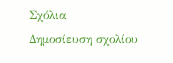Σχόλια
Δημοσίευση σχολίου